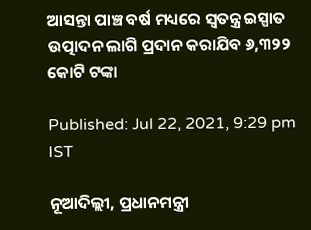ଆସନ୍ତା ପାଞ୍ଚ ବର୍ଷ ମଧ୍ୟରେ ସ୍ୱତନ୍ତ୍ର ଇସ୍ପାତ ଉତ୍ପାଦନ ଲାଗି ପ୍ରଦାନ କରାଯିବ ୬,୩୨୨ କୋଟି ଟଙ୍କା

Published: Jul 22, 2021, 9:29 pm IST

ନୂଆଦିଲ୍ଲୀ, ପ୍ରଧାନମନ୍ତ୍ରୀ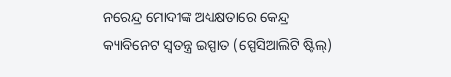ନରେନ୍ଦ୍ର ମୋଦୀଙ୍କ ଅଧ୍ୟକ୍ଷତାରେ କେନ୍ଦ୍ର କ୍ୟାବିନେଟ ସ୍ୱତନ୍ତ୍ର ଇସ୍ପାତ (ସ୍ପେସିଆଲିଟି ଷ୍ଟିଲ୍)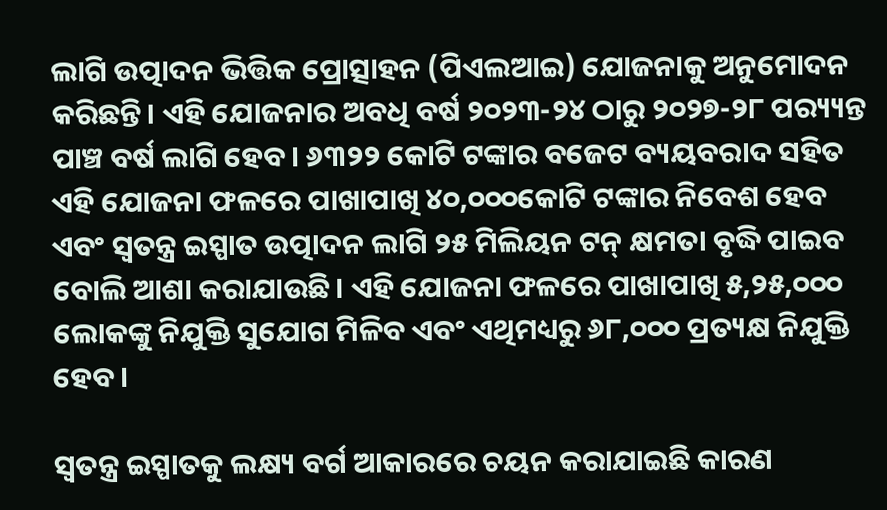ଲାଗି ଉତ୍ପାଦନ ଭିତ୍ତିକ ପ୍ରୋତ୍ସାହନ (ପିଏଲଆଇ) ଯୋଜନାକୁ ଅନୁମୋଦନ କରିଛନ୍ତି। ଏହି ଯୋଜନାର ଅବଧି ବର୍ଷ ୨୦୨୩-୨୪ ଠାରୁ ୨୦୨୭-୨୮ ପର‌୍ୟ୍ୟନ୍ତ ପାଞ୍ଚ ବର୍ଷ ଲାଗି ହେବ। ୬୩୨୨ କୋଟି ଟଙ୍କାର ବଜେଟ ବ୍ୟୟବରାଦ ସହିତ ଏହି ଯୋଜନା ଫଳରେ ପାଖାପାଖି ୪୦,୦୦୦କୋଟି ଟଙ୍କାର ନିବେଶ ହେବ ଏବଂ ସ୍ୱତନ୍ତ୍ର ଇସ୍ପାତ ଉତ୍ପାଦନ ଲାଗି ୨୫ ମିଲିୟନ ଟନ୍ କ୍ଷମତା ବୃଦ୍ଧି ପାଇବ ବୋଲି ଆଶା କରାଯାଉଛି। ଏହି ଯୋଜନା ଫଳରେ ପାଖାପାଖି ୫,୨୫,୦୦୦ ଲୋକଙ୍କୁ ନିଯୁକ୍ତି ସୁଯୋଗ ମିଳିବ ଏବଂ ଏଥିମଧ୍ୟରୁ ୬୮,୦୦୦ ପ୍ରତ୍ୟକ୍ଷ ନିଯୁକ୍ତି ହେବ।

ସ୍ୱତନ୍ତ୍ର ଇସ୍ପାତକୁ ଲକ୍ଷ୍ୟ ବର୍ଗ ଆକାରରେ ଚୟନ କରାଯାଇଛି କାରଣ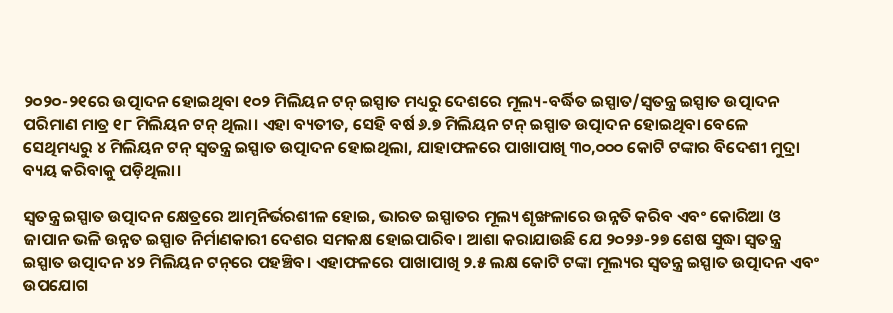୨୦୨୦-୨୧ରେ ଉତ୍ପାଦନ ହୋଇଥିବା ୧୦୨ ମିଲିୟନ ଟନ୍ ଇସ୍ପାତ ମଧ୍ୟରୁ ଦେଶରେ ମୂଲ୍ୟ-ବର୍ଦ୍ଧିତ ଇସ୍ପାତ/ସ୍ୱତନ୍ତ୍ର ଇସ୍ପାତ ଉତ୍ପାଦନ ପରିମାଣ ମାତ୍ର ୧୮ ମିଲିୟନ ଟନ୍ ଥିଲା। ଏହା ବ୍ୟତୀତ, ସେହି ବର୍ଷ ୬.୭ ମିଲିୟନ ଟନ୍ ଇସ୍ପାତ ଉତ୍ପାଦନ ହୋଇଥିବା ବେଳେ ସେଥିମଧ୍ୟରୁ ୪ ମିଲିୟନ ଟନ୍ ସ୍ୱତନ୍ତ୍ର ଇସ୍ପାତ ଉତ୍ପାଦନ ହୋଇଥିଲା, ଯାହାଫଳରେ ପାଖାପାଖି ୩୦,୦୦୦ କୋଟି ଟଙ୍କାର ବିଦେଶୀ ମୁଦ୍ରା ବ୍ୟୟ କରିବାକୁ ପଡ଼ିଥିଲା।

ସ୍ୱତନ୍ତ୍ର ଇସ୍ପାତ ଉତ୍ପାଦନ କ୍ଷେତ୍ରରେ ଆତ୍ମନିର୍ଭରଶୀଳ ହୋଇ, ଭାରତ ଇସ୍ପାତର ମୂଲ୍ୟ ଶୃଙ୍ଖଳାରେ ଉନ୍ନତି କରିବ ଏବଂ କୋରିଆ ଓ ଜାପାନ ଭଳି ଉନ୍ନତ ଇସ୍ପାତ ନିର୍ମାଣକାରୀ ଦେଶର ସମକକ୍ଷ ହୋଇପାରିବ। ଆଶା କରାଯାଉଛି ଯେ ୨୦୨୬-୨୭ ଶେଷ ସୁଦ୍ଧା ସ୍ୱତନ୍ତ୍ର ଇସ୍ପାତ ଉତ୍ପାଦନ ୪୨ ମିଲିୟନ ଟନ୍‌ରେ ପହଞ୍ଚିବ। ଏହାଫଳରେ ପାଖାପାଖି ୨.୫ ଲକ୍ଷ କୋଟି ଟଙ୍କା ମୂଲ୍ୟର ସ୍ୱତନ୍ତ୍ର ଇସ୍ପାତ ଉତ୍ପାଦନ ଏବଂ ଉପଯୋଗ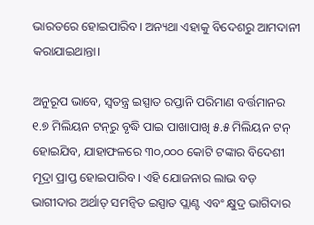ଭାରତରେ ହୋଇପାରିବ। ଅନ୍ୟଥା ଏହାକୁ ବିଦେଶରୁ ଆମଦାନୀ କରାଯାଇଥାନ୍ତା।

ଅନୁରୂପ ଭାବେ, ସ୍ୱତନ୍ତ୍ର ଇସ୍ପାତ ରପ୍ତାନି ପରିମାଣ ବର୍ତ୍ତମାନର ୧.୭ ମିଲିୟନ ଟନ୍‌ରୁ ବୃଦ୍ଧି ପାଇ ପାଖାପାଖି ୫.୫ ମିଲିୟନ ଟନ୍ ହୋଇଯିବ, ଯାହାଫଳରେ ୩୦,୦୦୦ କୋଟି ଟଙ୍କାର ବିଦେଶୀ ମୂଦ୍ରା ପ୍ରାପ୍ତ ହୋଇପାରିବ। ଏହି ଯୋଜନାର ଲାଭ ବଡ଼ ଭାଗୀଦାର ଅର୍ଥାତ୍ ସମନ୍ବିତ ଇସ୍ପାତ ପ୍ଲାଣ୍ଟ ଏବଂ କ୍ଷୁଦ୍ର ଭାଗିଦାର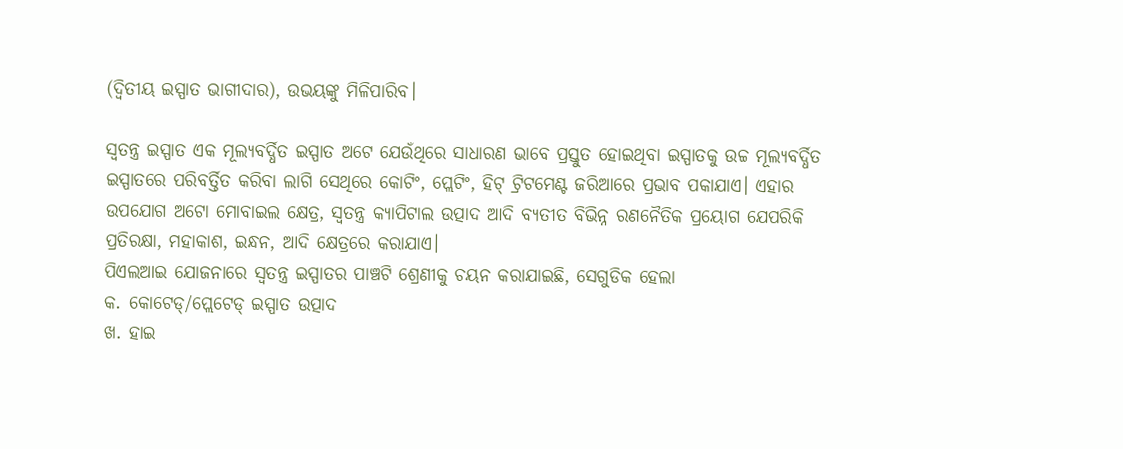(ଦ୍ୱିତୀୟ ଇସ୍ପାତ ଭାଗୀଦାର), ଉଭୟଙ୍କୁ ମିଳିପାରିବ।

ସ୍ୱତନ୍ତ୍ର ଇସ୍ପାତ ଏକ ମୂଲ୍ୟବର୍ଦ୍ଧିତ ଇସ୍ପାତ ଅଟେ ଯେଉଁଥିରେ ସାଧାରଣ ଭାବେ ପ୍ରସ୍ତୁତ ହୋଇଥିବା ଇସ୍ପାତକୁ ଉଚ୍ଚ ମୂଲ୍ୟବର୍ଦ୍ଧିତ ଇସ୍ପାତରେ ପରିବର୍ତ୍ତିତ କରିବା ଲାଗି ସେଥିରେ କୋଟିଂ, ପ୍ଲେଟିଂ, ହିଟ୍ ଟ୍ରିଟମେଣ୍ଟ ଜରିଆରେ ପ୍ରଭାବ ପକାଯାଏ। ଏହାର ଉପଯୋଗ ଅଟୋ ମୋବାଇଲ କ୍ଷେତ୍ର, ସ୍ୱତନ୍ତ୍ର କ୍ୟାପିଟାଲ ଉତ୍ପାଦ ଆଦି ବ୍ୟତୀତ ବିଭିନ୍ନ ରଣନୈତିକ ପ୍ରୟୋଗ ଯେପରିକି ପ୍ରତିରକ୍ଷା, ମହାକାଶ, ଇନ୍ଧନ, ଆଦି କ୍ଷେତ୍ରରେ କରାଯାଏ।
ପିଏଲଆଇ ଯୋଜନାରେ ସ୍ୱତନ୍ତ୍ର ଇସ୍ପାତର ପାଞ୍ଚଟି ଶ୍ରେଣୀକୁ ଚୟନ କରାଯାଇଛି, ସେଗୁଡିକ ହେଲା
କ. କୋଟେଡ୍/ପ୍ଲେଟେଡ୍ ଇସ୍ପାତ ଉତ୍ପାଦ
ଖ. ହାଇ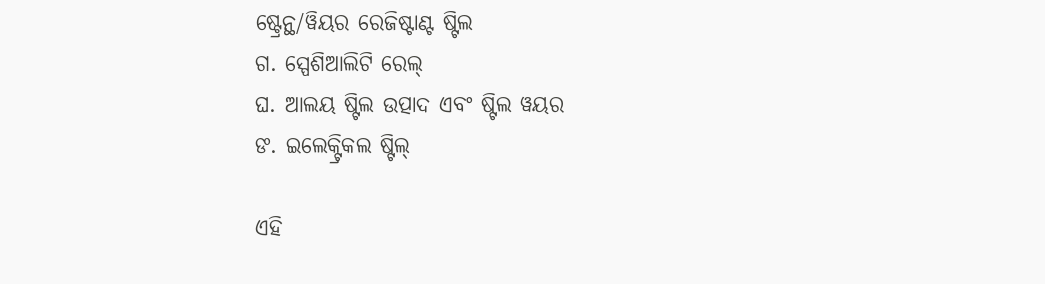ଷ୍ଟ୍ରେନ୍ଥ/ୱିୟର ରେଜିଷ୍ଟାଣ୍ଟ ଷ୍ଟିଲ
ଗ. ସ୍ପେଶିଆଲିଟି ରେଲ୍
ଘ. ଆଲୟ ଷ୍ଟିଲ ଉତ୍ପାଦ ଏବଂ ଷ୍ଟିଲ ୱୟର
ଙ. ଇଲେକ୍ଟ୍ରିକଲ ଷ୍ଟିଲ୍

ଏହି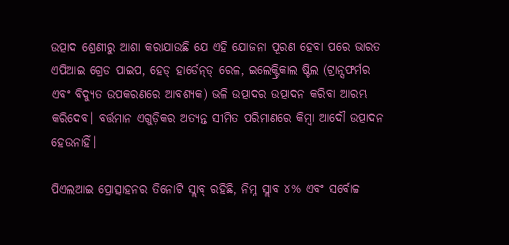ଉତ୍ପାଦ ଶ୍ରେଣୀରୁ ଆଶା କରାଯାଉଛି ଯେ ଏହି ଯୋଜନା ପୂରଣ ହେବା ପରେ ଭାରତ ଏପିଆଇ ଗ୍ରେଡ ପାଇପ, ହେଡ୍ ହାର୍ଡେନ୍‌ଡ୍ ରେଳ, ଇଲେକ୍ଟ୍ରିକାଲ ଷ୍ଟିଲ (ଟ୍ରାନ୍ସଫର୍ମର ଏବଂ ବିଦ୍ୟୁତ ଉପକରଣରେ ଆବଶ୍ୟକ) ଭଳି ଉତ୍ପାଦର ଉତ୍ପାଦନ କରିବା ଆରମ୍ଭ କରିଦେବ। ବର୍ତ୍ତମାନ ଏଗୁଡ଼ିକର ଅତ୍ୟନ୍ତ ସୀମିତ ପରିମାଣରେ କିମ୍ବା ଆଦୌ ଉତ୍ପାଦନ ହେଉନାହିଁ।

ପିଏଲଆଇ ପ୍ରୋତ୍ସାହନର ତିନୋଟି ସ୍ଲାବ୍ ରହିଛି, ନିମ୍ନ ସ୍ଲାବ ୪% ଏବଂ ସର୍ବୋଚ୍ଚ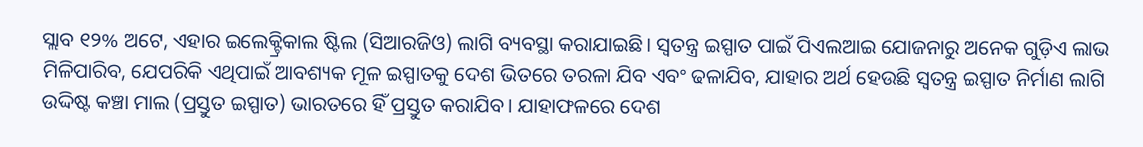ସ୍ଲାବ ୧୨% ଅଟେ, ଏହାର ଇଲେକ୍ଟ୍ରିକାଲ ଷ୍ଟିଲ (ସିଆରଜିଓ) ଲାଗି ବ୍ୟବସ୍ଥା କରାଯାଇଛି। ସ୍ୱତନ୍ତ୍ର ଇସ୍ପାତ ପାଇଁ ପିଏଲଆଇ ଯୋଜନାରୁ ଅନେକ ଗୁଡ଼ିଏ ଲାଭ ମିଳିପାରିବ, ଯେପରିକି ଏଥିପାଇଁ ଆବଶ୍ୟକ ମୂଳ ଇସ୍ପାତକୁ ଦେଶ ଭିତରେ ତରଳା ଯିବ ଏବଂ ଢଳାଯିବ, ଯାହାର ଅର୍ଥ ହେଉଛି ସ୍ୱତନ୍ତ୍ର ଇସ୍ପାତ ନିର୍ମାଣ ଲାଗି ଉଦ୍ଦିଷ୍ଟ କଞ୍ଚା ମାଲ (ପ୍ରସ୍ତୁତ ଇସ୍ପାତ) ଭାରତରେ ହିଁ ପ୍ରସ୍ତୁତ କରାଯିବ। ଯାହାଫଳରେ ଦେଶ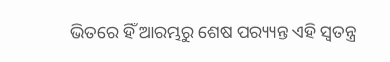ଭିତରେ ହିଁ ଆରମ୍ଭରୁ ଶେଷ ପର‌୍ୟ୍ୟନ୍ତ ଏହି ସ୍ୱତନ୍ତ୍ର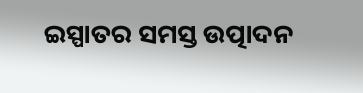ଇସ୍ପାତର ସମସ୍ତ ଉତ୍ପାଦନ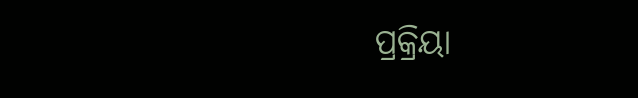ପ୍ରକ୍ରିୟା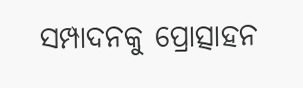ସମ୍ପାଦନକୁ ପ୍ରୋତ୍ସାହନ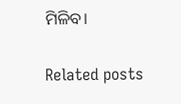ମିଳିବ।

Related posts